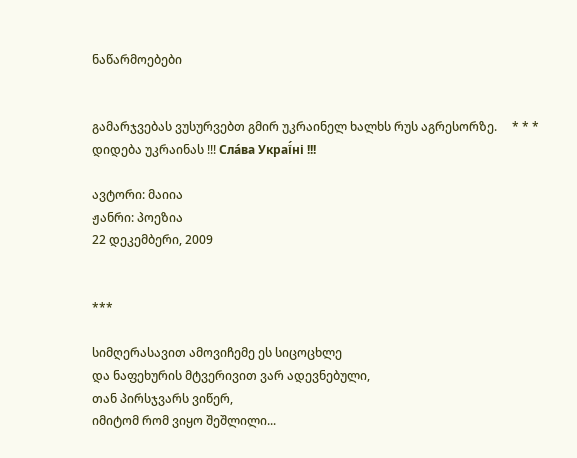ნაწარმოებები


გამარჯვებას ვუსურვებთ გმირ უკრაინელ ხალხს რუს აგრესორზე.     * * *     დიდება უკრაინას !!! Сла́ва Украї́ні !!!

ავტორი: მაიია
ჟანრი: პოეზია
22 დეკემბერი, 2009


***

სიმღერასავით ამოვიჩემე ეს სიცოცხლე
და ნაფეხურის მტვერივით ვარ ადევნებული,
თან პირსჯვარს ვიწერ,
იმიტომ რომ ვიყო შეშლილი...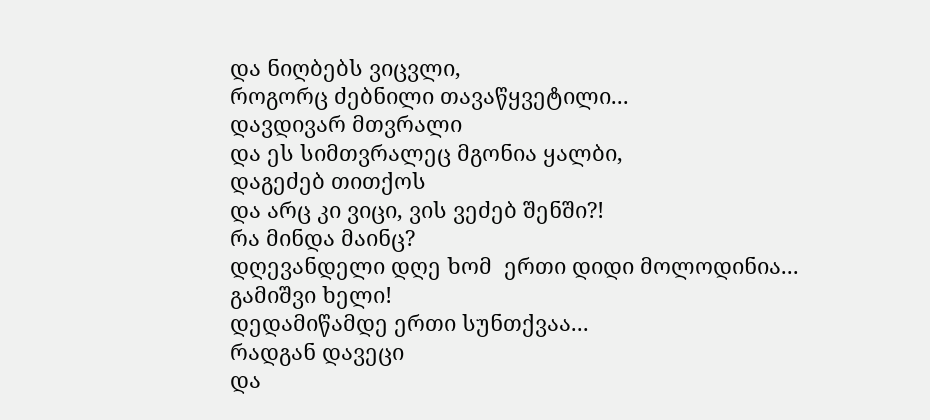და ნიღბებს ვიცვლი,
როგორც ძებნილი თავაწყვეტილი...
დავდივარ მთვრალი
და ეს სიმთვრალეც მგონია ყალბი,
დაგეძებ თითქოს
და არც კი ვიცი, ვის ვეძებ შენში?!
რა მინდა მაინც?
დღევანდელი დღე ხომ  ერთი დიდი მოლოდინია...
გამიშვი ხელი!
დედამიწამდე ერთი სუნთქვაა...
რადგან დავეცი
და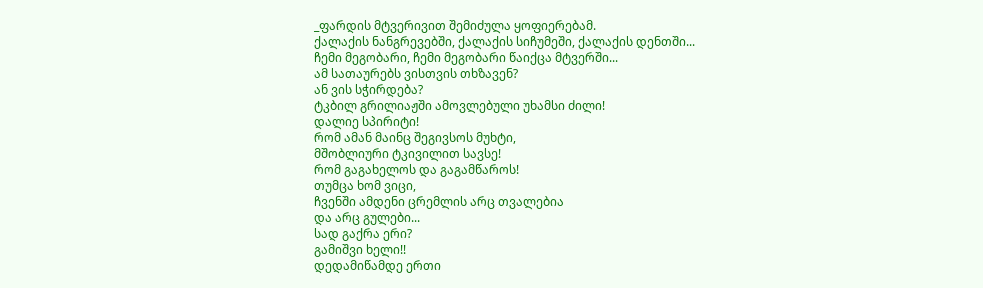_ფარდის მტვერივით შემიძულა ყოფიერებამ.
ქალაქის ნანგრევებში, ქალაქის სიჩუმეში, ქალაქის დენთში...
ჩემი მეგობარი, ჩემი მეგობარი წაიქცა მტვერში...
ამ სათაურებს ვისთვის თხზავენ?
ან ვის სჭირდება?
ტკბილ გრილიაჟში ამოვლებული უხამსი ძილი!
დალიე სპირიტი!
რომ ამან მაინც შეგივსოს მუხტი,
მშობლიური ტკივილით სავსე!
რომ გაგახელოს და გაგამწაროს!
თუმცა ხომ ვიცი,
ჩვენში ამდენი ცრემლის არც თვალებია
და არც გულები...
სად გაქრა ერი?
გამიშვი ხელი!!
დედამიწამდე ერთი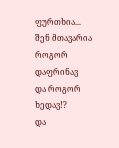ფურთხია...
შენ მთავარია როგორ დაფრინავ
და როგორ ხედავ!?
და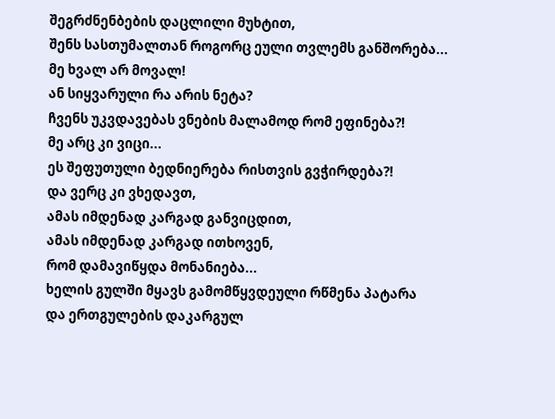შეგრძნენბების დაცლილი მუხტით,
შენს სასთუმალთან როგორც ეული თვლემს განშორება...
მე ხვალ არ მოვალ!
ან სიყვარული რა არის ნეტა?
ჩვენს უკვდავებას ვნების მალამოდ რომ ეფინება?!
მე არც კი ვიცი...
ეს შეფუთული ბედნიერება რისთვის გვჭირდება?!
და ვერც კი ვხედავთ,
ამას იმდენად კარგად განვიცდით,
ამას იმდენად კარგად ითხოვენ,
რომ დამავიწყდა მონანიება...
ხელის გულში მყავს გამომწყვდეული რწმენა პატარა
და ერთგულების დაკარგულ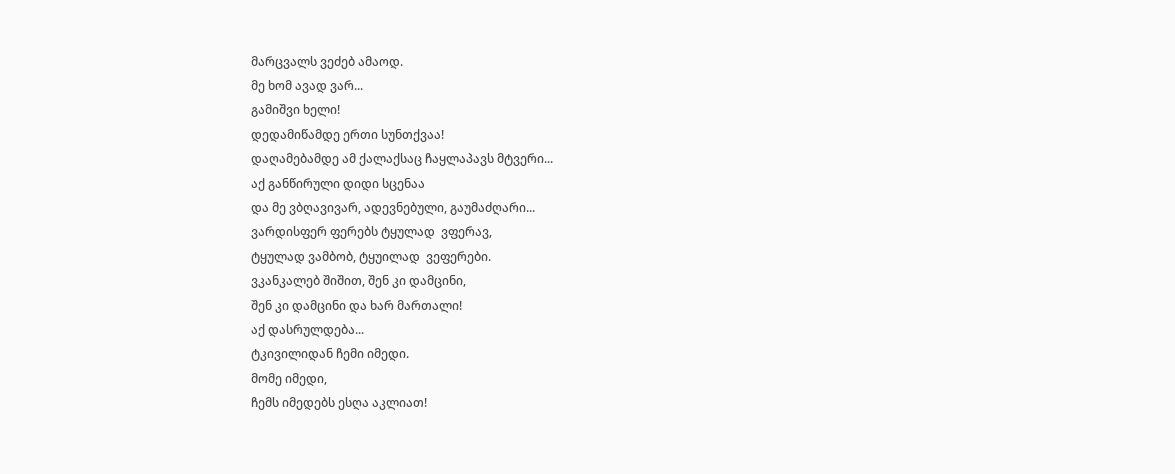მარცვალს ვეძებ ამაოდ.
მე ხომ ავად ვარ...
გამიშვი ხელი!
დედამიწამდე ერთი სუნთქვაა!
დაღამებამდე ამ ქალაქსაც ჩაყლაპავს მტვერი...
აქ განწირული დიდი სცენაა
და მე ვბღავივარ, ადევნებული, გაუმაძღარი...
ვარდისფერ ფერებს ტყულად  ვფერავ,
ტყულად ვამბობ, ტყუილად  ვეფერები.
ვკანკალებ შიშით, შენ კი დამცინი,
შენ კი დამცინი და ხარ მართალი!
აქ დასრულდება...
ტკივილიდან ჩემი იმედი.
მომე იმედი,
ჩემს იმედებს ესღა აკლიათ!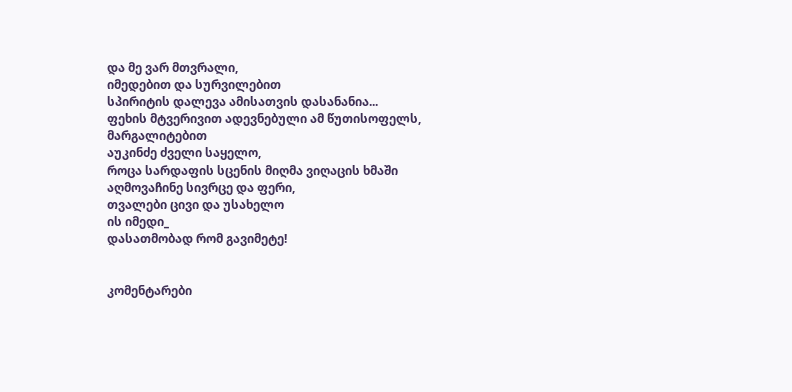და მე ვარ მთვრალი,
იმედებით და სურვილებით
სპირიტის დალევა ამისათვის დასანანია...
ფეხის მტვერივით ადევნებული ამ წუთისოფელს,
მარგალიტებით
აუკინძე ძველი საყელო,
როცა სარდაფის სცენის მიღმა ვიღაცის ხმაში
აღმოვაჩინე სივრცე და ფერი,
თვალები ცივი და უსახელო
ის იმედი_
დასათმობად რომ გავიმეტე!


კომენტარები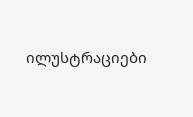ილუსტრაციები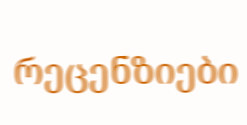რეცენზიები